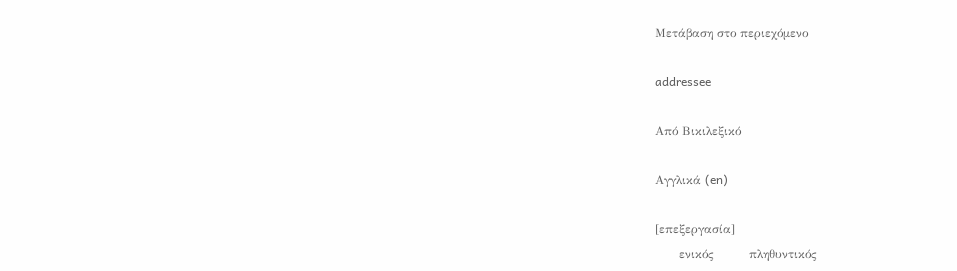Μετάβαση στο περιεχόμενο

addressee

Από Βικιλεξικό

Αγγλικά (en)

[επεξεργασία]
      ενικός         πληθυντικός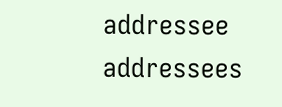addressee addressees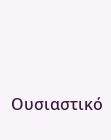Ουσιαστικό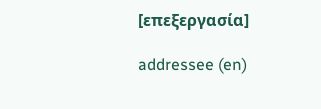[επεξεργασία]

addressee (en)